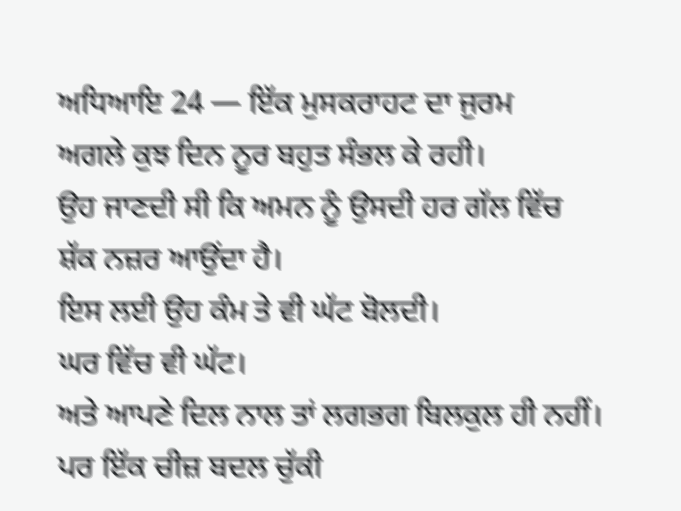ਅਧਿਆਇ 24 — ਇੱਕ ਮੁਸਕਰਾਹਟ ਦਾ ਜੁਰਮ
ਅਗਲੇ ਕੁਝ ਦਿਨ ਨੂਰ ਬਹੁਤ ਸੰਭਲ ਕੇ ਰਹੀ।
ਉਹ ਜਾਣਦੀ ਸੀ ਕਿ ਅਮਨ ਨੂੰ ਉਸਦੀ ਹਰ ਗੱਲ ਵਿੱਚ ਸ਼ੱਕ ਨਜ਼ਰ ਆਉਂਦਾ ਹੈ।
ਇਸ ਲਈ ਉਹ ਕੰਮ ਤੇ ਵੀ ਘੱਟ ਬੋਲਦੀ।
ਘਰ ਵਿੱਚ ਵੀ ਘੱਟ।
ਅਤੇ ਆਪਣੇ ਦਿਲ ਨਾਲ ਤਾਂ ਲਗਭਗ ਬਿਲਕੁਲ ਹੀ ਨਹੀਂ।
ਪਰ ਇੱਕ ਚੀਜ਼ ਬਦਲ ਚੁੱਕੀ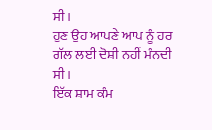ਸੀ।
ਹੁਣ ਉਹ ਆਪਣੇ ਆਪ ਨੂੰ ਹਰ ਗੱਲ ਲਈ ਦੋਸ਼ੀ ਨਹੀਂ ਮੰਨਦੀ ਸੀ।
ਇੱਕ ਸ਼ਾਮ ਕੰਮ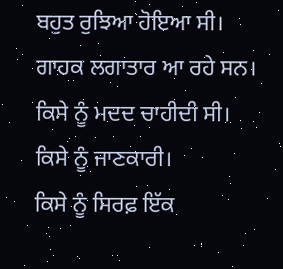ਬਹੁਤ ਰੁਝਿਆ ਹੋਇਆ ਸੀ।
ਗਾਹਕ ਲਗਾਤਾਰ ਆ ਰਹੇ ਸਨ।
ਕਿਸੇ ਨੂੰ ਮਦਦ ਚਾਹੀਦੀ ਸੀ।
ਕਿਸੇ ਨੂੰ ਜਾਣਕਾਰੀ।
ਕਿਸੇ ਨੂੰ ਸਿਰਫ਼ ਇੱਕ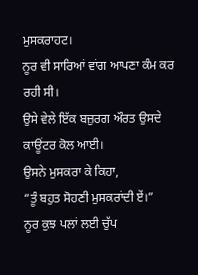ਮੁਸਕਰਾਹਟ।
ਨੂਰ ਵੀ ਸਾਰਿਆਂ ਵਾਂਗ ਆਪਣਾ ਕੰਮ ਕਰ ਰਹੀ ਸੀ।
ਉਸੇ ਵੇਲੇ ਇੱਕ ਬਜ਼ੁਰਗ ਔਰਤ ਉਸਦੇ ਕਾਊਂਟਰ ਕੋਲ ਆਈ।
ਉਸਨੇ ਮੁਸਕਰਾ ਕੇ ਕਿਹਾ,
“ਤੂੰ ਬਹੁਤ ਸੋਹਣੀ ਮੁਸਕਰਾਂਦੀ ਏਂ।”
ਨੂਰ ਕੁਝ ਪਲਾਂ ਲਈ ਚੁੱਪ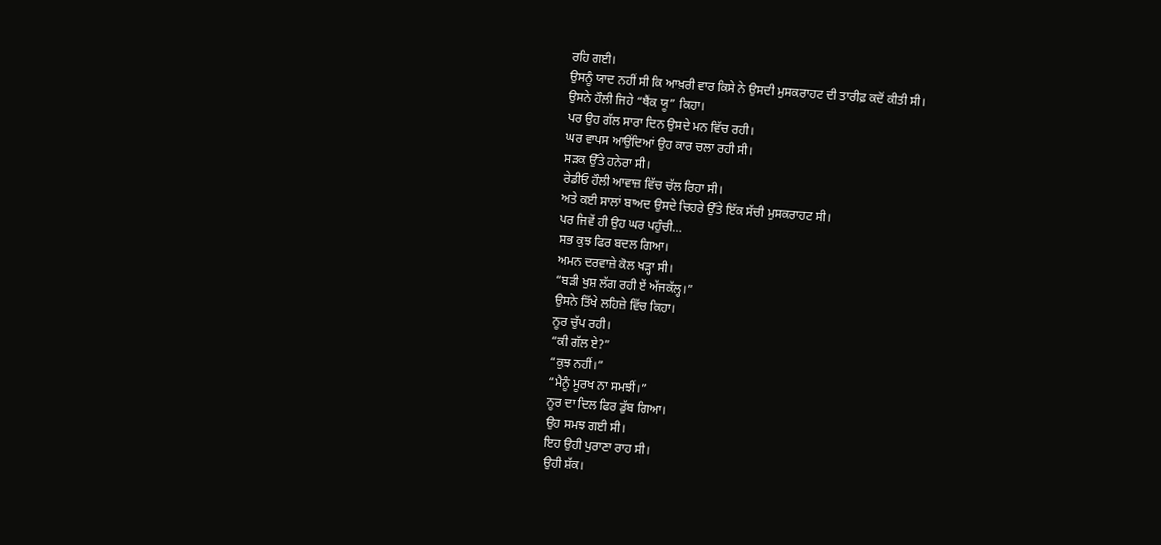ਰਹਿ ਗਈ।
ਉਸਨੂੰ ਯਾਦ ਨਹੀਂ ਸੀ ਕਿ ਆਖ਼ਰੀ ਵਾਰ ਕਿਸੇ ਨੇ ਉਸਦੀ ਮੁਸਕਰਾਹਟ ਦੀ ਤਾਰੀਫ਼ ਕਦੋਂ ਕੀਤੀ ਸੀ।
ਉਸਨੇ ਹੌਲੀ ਜਿਹੇ “ਥੈਂਕ ਯੂ” ਕਿਹਾ।
ਪਰ ਉਹ ਗੱਲ ਸਾਰਾ ਦਿਨ ਉਸਦੇ ਮਨ ਵਿੱਚ ਰਹੀ।
ਘਰ ਵਾਪਸ ਆਉਂਦਿਆਂ ਉਹ ਕਾਰ ਚਲਾ ਰਹੀ ਸੀ।
ਸੜਕ ਉੱਤੇ ਹਨੇਰਾ ਸੀ।
ਰੇਡੀਓ ਹੌਲੀ ਆਵਾਜ਼ ਵਿੱਚ ਚੱਲ ਰਿਹਾ ਸੀ।
ਅਤੇ ਕਈ ਸਾਲਾਂ ਬਾਅਦ ਉਸਦੇ ਚਿਹਰੇ ਉੱਤੇ ਇੱਕ ਸੱਚੀ ਮੁਸਕਰਾਹਟ ਸੀ।
ਪਰ ਜਿਵੇਂ ਹੀ ਉਹ ਘਰ ਪਹੁੰਚੀ…
ਸਭ ਕੁਝ ਫਿਰ ਬਦਲ ਗਿਆ।
ਅਮਨ ਦਰਵਾਜ਼ੇ ਕੋਲ ਖੜ੍ਹਾ ਸੀ।
“ਬੜੀ ਖੁਸ਼ ਲੱਗ ਰਹੀ ਏਂ ਅੱਜਕੱਲ੍ਹ।”
ਉਸਨੇ ਤਿੱਖੇ ਲਹਿਜ਼ੇ ਵਿੱਚ ਕਿਹਾ।
ਨੂਰ ਚੁੱਪ ਰਹੀ।
“ਕੀ ਗੱਲ ਏ?”
“ਕੁਝ ਨਹੀਂ।”
“ਮੈਨੂੰ ਮੂਰਖ ਨਾ ਸਮਝੀਂ।”
ਨੂਰ ਦਾ ਦਿਲ ਫਿਰ ਡੁੱਬ ਗਿਆ।
ਉਹ ਸਮਝ ਗਈ ਸੀ।
ਇਹ ਉਹੀ ਪੁਰਾਣਾ ਰਾਹ ਸੀ।
ਉਹੀ ਸ਼ੱਕ।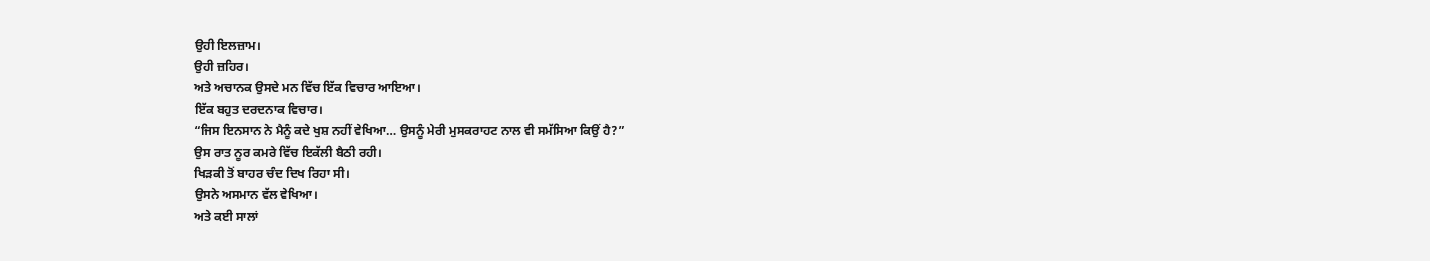ਉਹੀ ਇਲਜ਼ਾਮ।
ਉਹੀ ਜ਼ਹਿਰ।
ਅਤੇ ਅਚਾਨਕ ਉਸਦੇ ਮਨ ਵਿੱਚ ਇੱਕ ਵਿਚਾਰ ਆਇਆ।
ਇੱਕ ਬਹੁਤ ਦਰਦਨਾਕ ਵਿਚਾਰ।
“ਜਿਸ ਇਨਸਾਨ ਨੇ ਮੈਨੂੰ ਕਦੇ ਖੁਸ਼ ਨਹੀਂ ਵੇਖਿਆ… ਉਸਨੂੰ ਮੇਰੀ ਮੁਸਕਰਾਹਟ ਨਾਲ ਵੀ ਸਮੱਸਿਆ ਕਿਉਂ ਹੈ?”
ਉਸ ਰਾਤ ਨੂਰ ਕਮਰੇ ਵਿੱਚ ਇਕੱਲੀ ਬੈਠੀ ਰਹੀ।
ਖਿੜਕੀ ਤੋਂ ਬਾਹਰ ਚੰਦ ਦਿਖ ਰਿਹਾ ਸੀ।
ਉਸਨੇ ਅਸਮਾਨ ਵੱਲ ਵੇਖਿਆ।
ਅਤੇ ਕਈ ਸਾਲਾਂ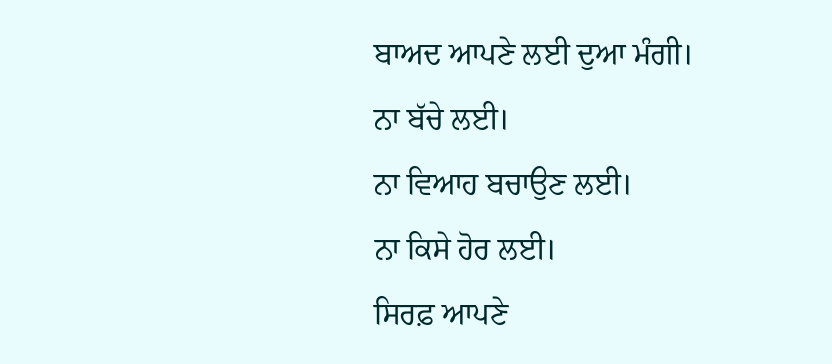ਬਾਅਦ ਆਪਣੇ ਲਈ ਦੁਆ ਮੰਗੀ।
ਨਾ ਬੱਚੇ ਲਈ।
ਨਾ ਵਿਆਹ ਬਚਾਉਣ ਲਈ।
ਨਾ ਕਿਸੇ ਹੋਰ ਲਈ।
ਸਿਰਫ਼ ਆਪਣੇ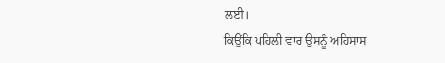ਲਈ।
ਕਿਉਂਕਿ ਪਹਿਲੀ ਵਾਰ ਉਸਨੂੰ ਅਹਿਸਾਸ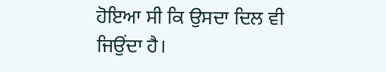ਹੋਇਆ ਸੀ ਕਿ ਉਸਦਾ ਦਿਲ ਵੀ ਜਿਉਂਦਾ ਹੈ।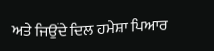ਅਤੇ ਜਿਉਂਦੇ ਦਿਲ ਹਮੇਸ਼ਾ ਪਿਆਰ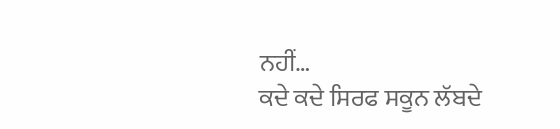ਨਹੀਂ…
ਕਦੇ ਕਦੇ ਸਿਰਫ ਸਕੂਨ ਲੱਬਦੇ